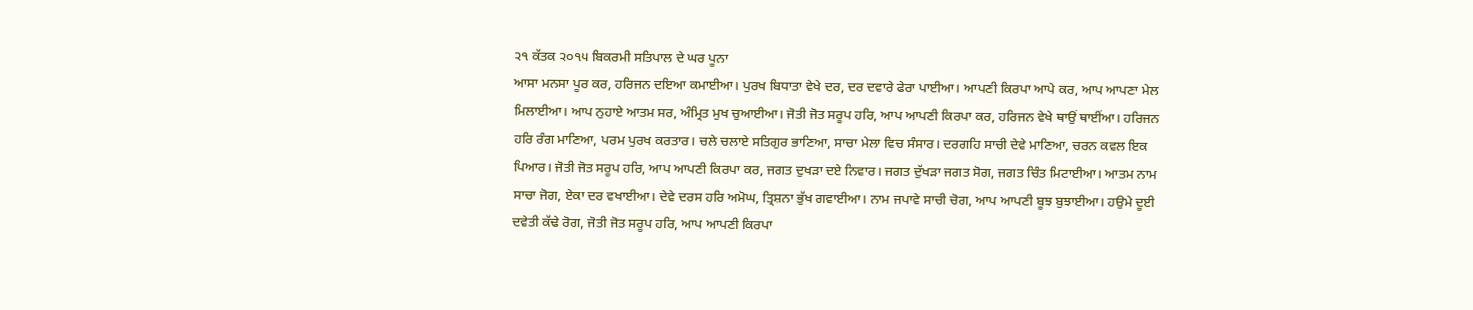੨੧ ਕੱਤਕ ੨੦੧੫ ਬਿਕਰਮੀ ਸਤਿਪਾਲ ਦੇ ਘਰ ਪੂਨਾ
ਆਸਾ ਮਨਸਾ ਪੂਰ ਕਰ, ਹਰਿਜਨ ਦਇਆ ਕਮਾਈਆ। ਪੁਰਖ ਬਿਧਾਤਾ ਵੇਖੇ ਦਰ, ਦਰ ਦਵਾਰੇ ਫੇਰਾ ਪਾਈਆ। ਆਪਣੀ ਕਿਰਪਾ ਆਪੇ ਕਰ, ਆਪ ਆਪਣਾ ਮੇਲ ਮਿਲਾਈਆ। ਆਪ ਨੁਹਾਏ ਆਤਮ ਸਰ, ਅੰਮ੍ਰਿਤ ਮੁਖ ਚੁਆਈਆ। ਜੋਤੀ ਜੋਤ ਸਰੂਪ ਹਰਿ, ਆਪ ਆਪਣੀ ਕਿਰਪਾ ਕਰ, ਹਰਿਜਨ ਵੇਖੇ ਥਾਉਂ ਥਾਈਂਆ। ਹਰਿਜਨ ਹਰਿ ਰੰਗ ਮਾਣਿਆ, ਪਰਮ ਪੁਰਖ ਕਰਤਾਰ। ਚਲੇ ਚਲਾਏ ਸਤਿਗੁਰ ਭਾਣਿਆ, ਸਾਚਾ ਮੇਲਾ ਵਿਚ ਸੰਸਾਰ। ਦਰਗਹਿ ਸਾਚੀ ਦੇਵੇ ਮਾਣਿਆ, ਚਰਨ ਕਵਲ ਇਕ ਪਿਆਰ। ਜੋਤੀ ਜੋਤ ਸਰੂਪ ਹਰਿ, ਆਪ ਆਪਣੀ ਕਿਰਪਾ ਕਰ, ਜਗਤ ਦੁਖੜਾ ਦਏ ਨਿਵਾਰ। ਜਗਤ ਦੁੱਖੜਾ ਜਗਤ ਸੋਗ, ਜਗਤ ਚਿੰਤ ਮਿਟਾਈਆ। ਆਤਮ ਨਾਮ ਸਾਚਾ ਜੋਗ, ਏਕਾ ਦਰ ਵਖਾਈਆ। ਦੇਵੇ ਦਰਸ ਹਰਿ ਅਮੋਘ, ਤ੍ਰਿਸ਼ਨਾ ਭੁੱਖ ਗਵਾਈਆ। ਨਾਮ ਜਪਾਵੇ ਸਾਚੀ ਚੋਗ, ਆਪ ਆਪਣੀ ਬੂਝ ਬੁਝਾਈਆ। ਹਉਮੇ ਦੂਈ ਦਵੇਤੀ ਕੱਢੇ ਰੋਗ, ਜੋਤੀ ਜੋਤ ਸਰੂਪ ਹਰਿ, ਆਪ ਆਪਣੀ ਕਿਰਪਾ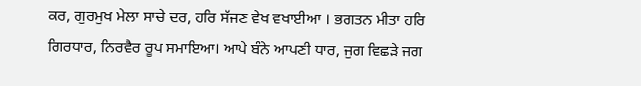ਕਰ, ਗੁਰਮੁਖ ਮੇਲਾ ਸਾਚੇ ਦਰ, ਹਰਿ ਸੱਜਣ ਵੇਖ ਵਖਾਈਆ । ਭਗਤਨ ਮੀਤਾ ਹਰਿ ਗਿਰਧਾਰ, ਨਿਰਵੈਰ ਰੂਪ ਸਮਾਇਆ। ਆਪੇ ਬੰਨੇ ਆਪਣੀ ਧਾਰ, ਜੁਗ ਵਿਛੜੇ ਜਗ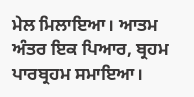ਮੇਲ ਮਿਲਾਇਆ। ਆਤਮ ਅੰਤਰ ਇਕ ਪਿਆਰ, ਬ੍ਰਹਮ ਪਾਰਬ੍ਰਹਮ ਸਮਾਇਆ।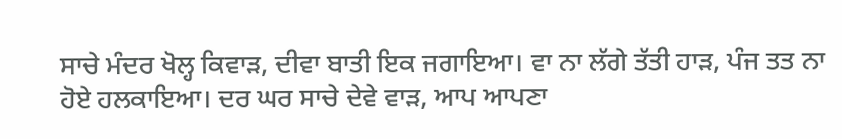ਸਾਚੇ ਮੰਦਰ ਖੋਲ੍ਹ ਕਿਵਾੜ, ਦੀਵਾ ਬਾਤੀ ਇਕ ਜਗਾਇਆ। ਵਾ ਨਾ ਲੱਗੇ ਤੱਤੀ ਹਾੜ, ਪੰਜ ਤਤ ਨਾ ਹੋਏ ਹਲਕਾਇਆ। ਦਰ ਘਰ ਸਾਚੇ ਦੇਵੇ ਵਾੜ, ਆਪ ਆਪਣਾ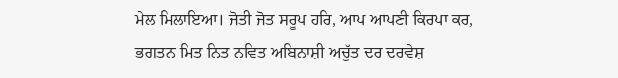ਮੇਲ ਮਿਲਾਇਆ। ਜੋਤੀ ਜੋਤ ਸਰੂਪ ਹਰਿ, ਆਪ ਆਪਣੀ ਕਿਰਪਾ ਕਰ, ਭਗਤਨ ਮਿਤ ਨਿਤ ਨਵਿਤ ਅਬਿਨਾਸ਼ੀ ਅਚੁੱਤ ਦਰ ਦਰਵੇਸ਼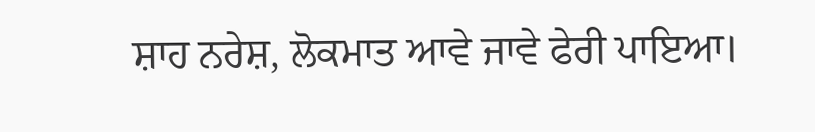ਸ਼ਾਹ ਨਰੇਸ਼, ਲੋਕਮਾਤ ਆਵੇ ਜਾਵੇ ਫੇਰੀ ਪਾਇਆ।